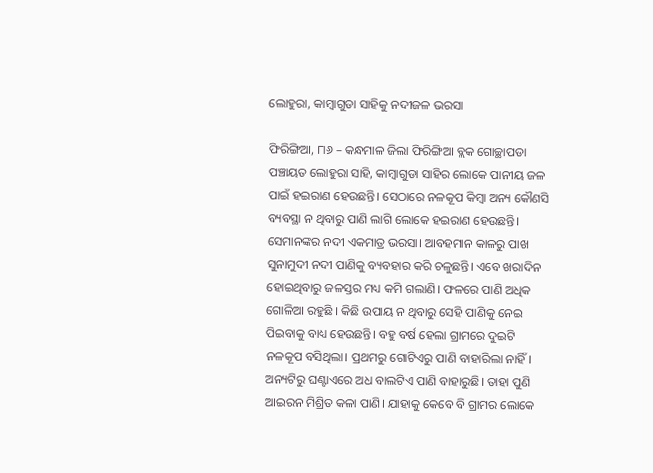ଲୋହୁରା, କାମ୍ବାଗୁଡା ସାହିକୁ ନଦୀଜଳ ଭରସା

ଫିରିଙ୍ଗିଆ, ୮ା୬ – କନ୍ଧମାଳ ଜିଲା ଫିରିଙ୍ଗିଆ ବ୍ଲକ ଗୋଚ୍ଛାପଡା ପଞ୍ଚାୟତ ଲୋହୁରା ସାହି, କାମ୍ବାଗୁଡା ସାହିର ଲୋକେ ପାନୀୟ ଜଳ ପାଇଁ ହଇରାଣ ହେଉଛନ୍ତି। ସେଠାରେ ନଳକୂପ କିମ୍ବା ଅନ୍ୟ କୌଣସି ବ୍ୟବସ୍ଥା ନ ଥିବାରୁ ପାଣି ଲାଗି ଲୋକେ ହଇରାଣ ହେଉଛନ୍ତି। ସେମାନଙ୍କର ନଦୀ ଏକମାତ୍ର ଭରସା। ଆବହମାନ କାଳରୁ ପାଖ ସୁନାମୁଦୀ ନଦୀ ପାଣିକୁ ବ୍ୟବହାର କରି ଚଳୁଛନ୍ତି। ଏବେ ଖରାଦିନ ହୋଇଥିବାରୁ ଜଳସ୍ତର ମଧ୍ୟ କମି ଗଲାଣି। ଫଳରେ ପାଣି ଅଧିକ ଗୋଳିଆ ରହୁଛି । କିଛି ଉପାୟ ନ ଥିବାରୁ ସେହି ପାଣିକୁ ନେଇ ପିଇବାକୁ ବାଧ୍ୟ ହେଉଛନ୍ତି। ବହୁ ବର୍ଷ ହେଲା ଗ୍ରାମରେ ଦୁଇଟି ନଳକୂପ ବସିଥିଲା। ପ୍ରଥମରୁ ଗୋଟିଏରୁ ପାଣି ବାହାରିଲା ନାହିଁ। ଅନ୍ୟଟିରୁ ଘଣ୍ଟାଏରେ ଅଧ ବାଲଟିଏ ପାଣି ବାହାରୁଛି। ତାହା ପୁଣି ଆଇରନ ମିଶ୍ରିତ କଳା ପାଣି। ଯାହାକୁ କେବେ ବି ଗ୍ରାମର ଲୋକେ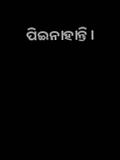ପିଇନାହାନ୍ତି।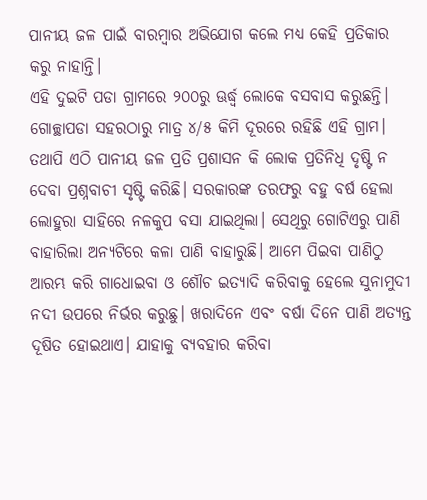ପାନୀୟ ଜଳ ପାଇଁ ବାରମ୍ବାର ଅଭିଯୋଗ କଲେ ମଧ୍ୟ କେହି ପ୍ରତିକାର କରୁ ନାହାନ୍ତି।
ଏହି ଦୁଇଟି ପଡା ଗ୍ରାମରେ ୨୦୦ରୁ ଊର୍ଦ୍ଧ୍ୱ ଲୋକେ ବସବାସ କରୁଛନ୍ତି। ଗୋଚ୍ଛାପଡା ସହରଠାରୁ ମାତ୍ର ୪/୫ କିମି ଦୂରରେ ରହିଛି ଏହି ଗ୍ରାମ। ତଥାପି ଏଠି ପାନୀୟ ଜଳ ପ୍ରତି ପ୍ରଶାସନ କି ଲୋକ ପ୍ରତିନିଧି ଦୃଷ୍ଟି ନ ଦେବା ପ୍ରଶ୍ନବାଚୀ ସୃଷ୍ଟି କରିଛି। ସରକାରଙ୍କ ତରଫରୁ ବହୁ ବର୍ଷ ହେଲା ଲୋହୁରା ସାହିରେ ନଳକୁପ ବସା ଯାଇଥିଲା। ସେଥିରୁ ଗୋଟିଏରୁ ପାଣି ବାହାରିଲା ଅନ୍ୟଟିରେ କଳା ପାଣି ବାହାରୁଛି। ଆମେ ପିଇବା ପାଣିଠୁ ଆରମ୍ଭ କରି ଗାଧୋଇବା ଓ ଶୌଚ ଇତ୍ୟାଦି କରିବାକୁ ହେଲେ ସୁନାମୁଦୀ ନଦୀ ଉପରେ ନିର୍ଭର କରୁଛୁ। ଖରାଦିନେ ଏବଂ ବର୍ଷା ଦିନେ ପାଣି ଅତ୍ୟନ୍ତ ଦୂଷିତ ହୋଇଥାଏ। ଯାହାକୁ ବ୍ୟବହାର କରିବା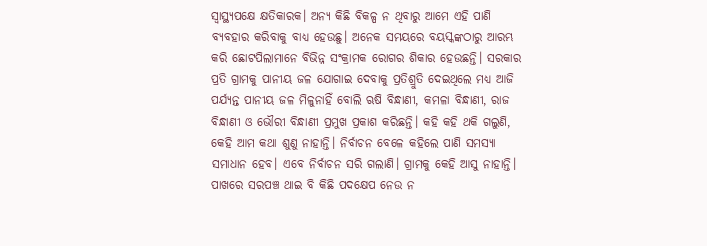ସ୍ବାସ୍ଥ୍ୟପକ୍ଷେ କ୍ଷତିକାରକ। ଅନ୍ୟ କିଛି ବିକଳ୍ପ ନ ଥିବାରୁ ଆମେ ଏହି ପାଣି ବ୍ୟବହାର କରିବାକୁ ବାଧ୍ୟ ହେଉଛୁ। ଅନେକ ସମୟରେ ବୟସ୍କଙ୍କଠାରୁ ଆରମ୍ଭ କରି ଛୋଟପିଲାମାନେ ବିଭିନ୍ନ ସଂକ୍ରାମକ ରୋଗର ଶିକାର ହେଉଛନ୍ତି। ସରକାର ପ୍ରତି ଗ୍ରାମକୁ ପାନୀୟ ଜଳ ଯୋଗାଇ ଦେବାକୁ ପ୍ରତିଶ୍ରୁତି ଦେଇଥିଲେ ମଧ୍ୟ ଆଜି ପର୍ଯ୍ୟନ୍ତ ପାନୀୟ ଜଳ ମିଳୁନାହିଁ ବୋଲି ଋଷି ବିନ୍ଧାଣୀ, କମଳା ବିନ୍ଧାଣୀ, ରାଜ ବିନ୍ଧାଣୀ ଓ ଭୌରୀ ବିନ୍ଧାଣୀ ପ୍ରମୁଖ ପ୍ରକାଶ କରିଛନ୍ତି। କହି କହି ଥକି ଗଲୁଣି, କେହି ଆମ କଥା ଶୁଣୁ ନାହାନ୍ତି। ନିର୍ବାଚନ ବେଳେ କହିଲେ ପାଣି ସମସ୍ୟା ସମାଧାନ ହେବ। ଏବେ ନିର୍ବାଚନ ସରି ଗଲାଣି। ଗ୍ରାମକୁ କେହି ଆସୁ ନାହାନ୍ତି। ପାଖରେ ସରପଞ୍ଚ ଥାଇ ବି କିଛି ପଦକ୍ଷେପ ନେଉ ନ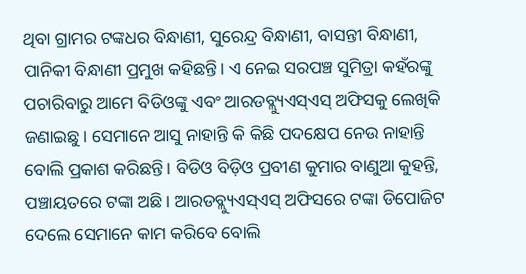ଥିବା ଗ୍ରାମର ଟଙ୍କଧର ବିନ୍ଧାଣୀ, ସୁରେନ୍ଦ୍ର ବିନ୍ଧାଣୀ, ବାସନ୍ତୀ ବିନ୍ଧାଣୀ, ପାନିକୀ ବିନ୍ଧାଣୀ ପ୍ରମୁଖ କହିଛନ୍ତି। ଏ ନେଇ ସରପଞ୍ଚ ସୁମିତ୍ରା କହଁରଙ୍କୁ ପଚାରିବାରୁ ଆମେ ବିଡିଓଙ୍କୁ ଏବଂ ଆରଡବ୍ଲ୍ୟୁଏସ୍‌ଏସ୍‌ ଅଫିସକୁ ଲେଖିକି ଜଣାଇଛୁ। ସେମାନେ ଆସୁ ନାହାନ୍ତି କି କିଛି ପଦକ୍ଷେପ ନେଉ ନାହାନ୍ତି ବୋଲି ପ୍ରକାଶ କରିଛନ୍ତି। ବିଡିଓ ବିଡ଼ିଓ ପ୍ରବୀଣ କୁମାର ବାଣୁଆ କୁହନ୍ତି, ପଞ୍ଚାୟତରେ ଟଙ୍କା ଅଛି। ଆରଡବ୍ଲ୍ୟୁଏସ୍‌ଏସ୍‌ ଅଫିସରେ ଟଙ୍କା ଡିପୋଜିଟ ଦେଲେ ସେମାନେ କାମ କରିବେ ବୋଲି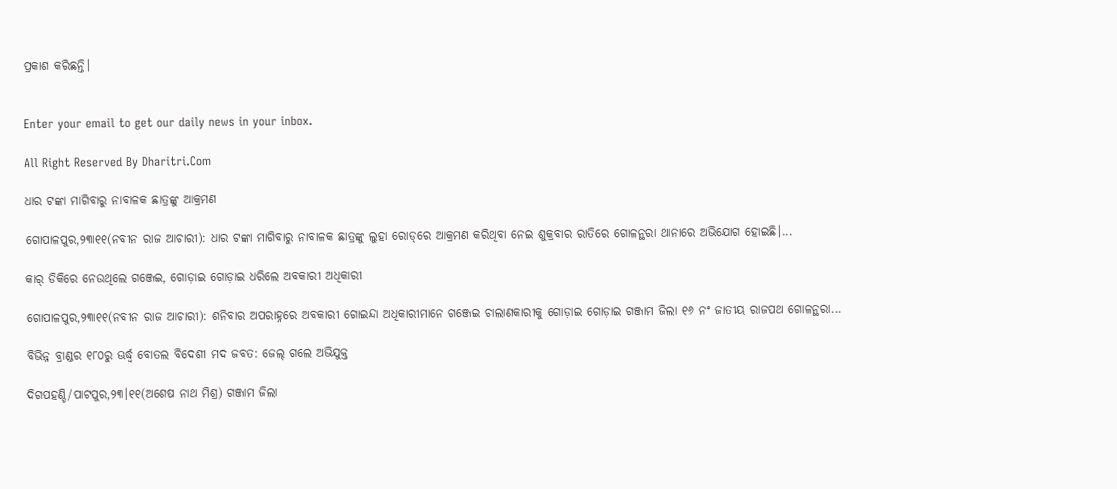ପ୍ରକାଶ କରିଛନ୍ତି।


Enter your email to get our daily news in your inbox.

All Right Reserved By Dharitri.Com

ଧାର ଟଙ୍କା ମାଗିବାରୁ ନାବାଳକ ଛାତ୍ରଙ୍କୁ ଆକ୍ରମଣ

ଗୋପାଳପୁର,୨୩ା୧୧(ନବୀନ ରାଜ ଆଚାରୀ): ଧାର ଟଙ୍କା ମାଗିବାରୁ ନାବାଳକ ଛାତ୍ରଙ୍କୁ ଲୁହା ରୋଡ୍‌ରେ ଆକ୍ରମଣ କରିଥିବା ନେଇ ଶୁକ୍ରବାର ରାତିରେ ଗୋଳନ୍ଥରା ଥାନାରେ ଅଭିଯୋଗ ହୋଇଛି।...

କାର୍‌ ଡିକିରେ ନେଉଥିଲେ ଗଞ୍ଜେଇ, ଗୋଡ଼ାଇ ଗୋଡ଼ାଇ ଧରିଲେ ଅବକାରୀ ଅଧିକାରୀ

ଗୋପାଳପୁର,୨୩ା୧୧(ନବୀନ ରାଜ ଆଚାରୀ): ଶନିବାର ଅପରାହ୍ନରେ ଅବକାରୀ ଗୋଇନ୍ଦା ଅଧିକାରୀମାନେ ଗଞ୍ଜେଇ ଚାଲାଣକାରୀକୁ ଗୋଡ଼ାଇ ଗୋଡ଼ାଇ ଗଞ୍ଜାମ ଜିଲା ୧୬ ନଂ ଜାତୀୟ ରାଜପଥ ଗୋଳନ୍ଥରା...

ବିଭିନ୍ନ ବ୍ରାଣ୍ଡର ୧୮୦ରୁ ଊର୍ଦ୍ଧ୍ୱ ବୋତଲ ବିଦେଶୀ ମଦ ଜବତ: ଜେଲ୍‌ ଗଲେ ଅଭିଯୁକ୍ତ

ଦିଗପହଣ୍ଡି/ପାଟପୁର,୨୩।୧୧(ଅଶେଷ ନାଥ ମିଶ୍ର) ଗଞ୍ଜାମ ଜିଲା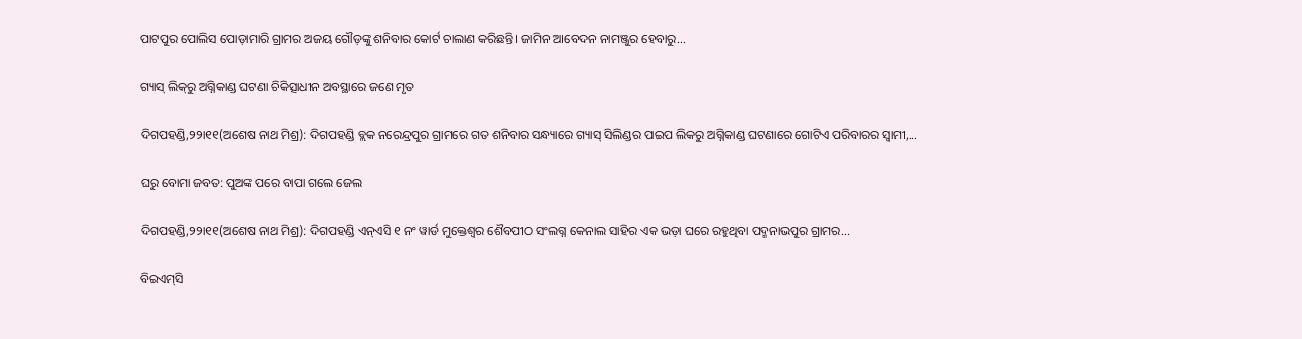ପାଟପୁର ପୋଲିସ ପୋଡ଼ାମାରି ଗ୍ରାମର ଅଜୟ ଗୌଡ଼ଙ୍କୁ ଶନିବାର କୋର୍ଟ ଚାଲାଣ କରିଛନ୍ତି। ଜାମିନ ଆବେଦନ ନାମଞ୍ଜୁର ହେବାରୁ...

ଗ୍ୟାସ୍‌ ଲିକ୍‌ରୁ ଅଗ୍ନିକାଣ୍ଡ ଘଟଣା ଚିକିତ୍ସାଧୀନ ଅବସ୍ଥାରେ ଜଣେ ମୃତ

ଦିଗପହଣ୍ଡି,୨୨ା୧୧(ଅଶେଷ ନାଥ ମିଶ୍ର): ଦିଗପହଣ୍ଡି ବ୍ଲକ ନରେନ୍ଦ୍ରପୁର ଗ୍ରାମରେ ଗତ ଶନିବାର ସନ୍ଧ୍ୟାରେ ଗ୍ୟାସ୍‌ ସିଲିଣ୍ଡର ପାଇପ ଲିକରୁ ଅଗ୍ନିକାଣ୍ଡ ଘଟଣାରେ ଗୋଟିଏ ପରିବାରର ସ୍ବାମୀ,...

ଘରୁ ବୋମା ଜବତ: ପୁଅଙ୍କ ପରେ ବାପା ଗଲେ ଜେଲ

ଦିଗପହଣ୍ଡି,୨୨ା୧୧(ଅଶେଷ ନାଥ ମିଶ୍ର): ଦିଗପହଣ୍ଡି ଏନ୍‌ଏସି ୧ ନଂ ୱାର୍ଡ ମୁକ୍ତେଶ୍ୱର ଶୈବପୀଠ ସଂଲଗ୍ନ କେନାଲ ସାହିର ଏକ ଭଡ଼ା ଘରେ ରହୁଥିବା ପଦ୍ମନାଭପୁର ଗ୍ରାମର...

ବିଇଏମ୍‌ସି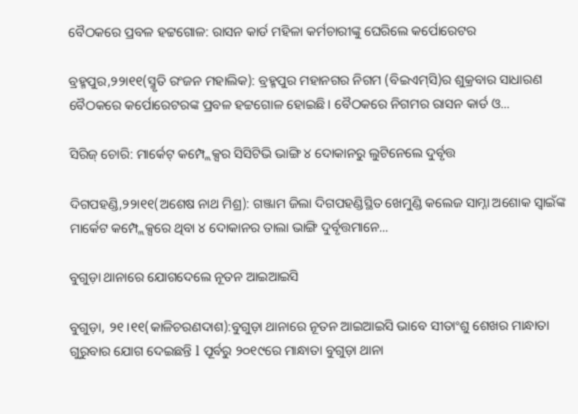ବୈଠକରେ ପ୍ରବଳ ହଟ୍ଟଗୋଳ: ରାସନ କାର୍ଡ ମହିଳା କର୍ମଚାରୀଙ୍କୁ ଘେରିଲେ କର୍ପୋରେଟର

ବ୍ରହ୍ମପୁର,୨୨ା୧୧(ସ୍ମୃତି ରଂଜନ ମହାଲିକ): ବ୍ରହ୍ମପୁର ମହାନଗର ନିଗମ (ବିଇଏମ୍‌ସି)ର ଶୁକ୍ରବାର ସାଧାରଣ ବୈଠକରେ କର୍ପୋରେଟରଙ୍କ ପ୍ରବଳ ହଟ୍ଟଗୋଳ ହୋଇଛି। ବୈଠକରେ ନିଗମର ରାସନ କାର୍ଡ ଓ...

ସିରିଜ୍‌ ଚୋରି: ମାର୍କେଟ୍‌ କମ୍ପ୍ଲେକ୍ସର ସିସିଟିଭି ଭାଙ୍ଗି ୪ ଦୋକାନରୁ ଲୁଟିନେଲେ ଦୁର୍ବୃତ୍ତ

ଦିଗପହଣ୍ଡି,୨୨ା୧୧(ଅଶେଷ ନାଥ ମିଶ୍ର): ଗଞ୍ଜାମ ଜିଲା ଦିଗପହଣ୍ଡିସ୍ଥିତ ଖେମୁଣ୍ଡି କଲେଜ ସାମ୍ନା ଅଶୋକ ସ୍ବାଇଁଙ୍କ ମାର୍କେଟ କମ୍ପ୍ଲେକ୍ସରେ ଥିବା ୪ ଦୋକାନର ତାଲା ଭାଙ୍ଗି ଦୁର୍ବୃତ୍ତମାନେ...

ବୁଗୁଡ଼ା ଥାନାରେ ଯୋଗଦେଲେ ନୂତନ ଆଇଆଇସି

ବୁଗୁଡ଼ା, ୨୧।୧୧(କାଳିଚରଣଦାଶ):ବୁଗୁଡ଼ା ଥାନାରେ ନୂତନ ଆଇଆଇସି ଭାବେ ସୀତାଂଶୁ ଶେଖର ମାନ୍ଧାତା ଗୁରୁବାର ଯୋଗ ଦେଇଛନ୍ତି l ପୂର୍ବରୁ ୨୦୧୯ରେ ମାନ୍ଧାତା ବୁଗୁଡ଼ା ଥାନା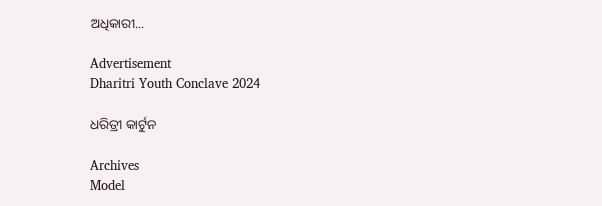ଅଧିକାରୀ...

Advertisement
Dharitri Youth Conclave 2024

ଧରିତ୍ରୀ କାର୍ଟୁନ

Archives
Model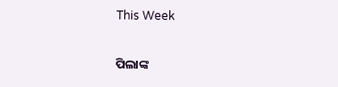This Week

ପିଲାଙ୍କ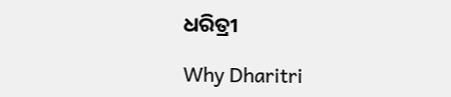ଧରିତ୍ରୀ

Why Dharitri